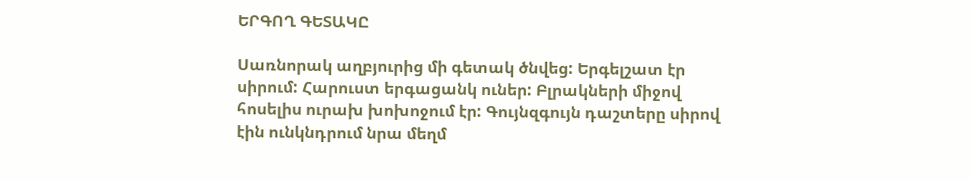ԵՐԳՈՂ ԳԵՏԱԿԸ

Սառնորակ աղբյուրից մի գետակ ծնվեց: Երգելշատ էր սիրում: Հարուստ երգացանկ ուներ: Բլրակների միջով հոսելիս ուրախ խոխոջում էր: Գույնզգույն դաշտերը սիրով էին ունկնդրում նրա մեղմ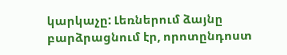կարկաչը: Լեռներում ձայնը բարձրացնում էր, որոտընդոստ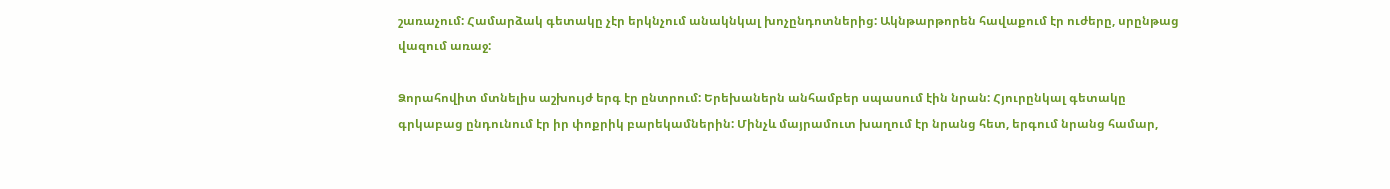շառաչում: Համարձակ գետակը չէր երկնչում անակնկալ խոչընդոտներից: Ակնթարթորեն հավաքում էր ուժերը, սրընթաց վազում առաջ:

Ձորահովիտ մտնելիս աշխույժ երգ էր ընտրում: Երեխաներն անհամբեր սպասում էին նրան: Հյուրընկալ գետակը գրկաբաց ընդունում էր իր փոքրիկ բարեկամներին: Մինչև մայրամուտ խաղում էր նրանց հետ, երգում նրանց համար,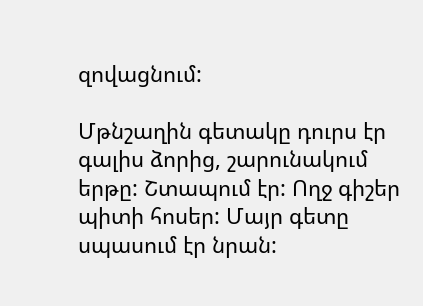զովացնում:

Մթնշաղին գետակը դուրս էր գալիս ձորից, շարունակում երթը: Շտապում էր: Ողջ գիշեր պիտի հոսեր: Մայր գետը սպասում էր նրան: